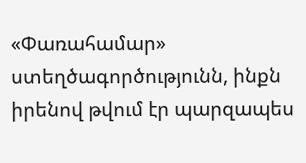«Փառահամար» ստեղծագործությունն, ինքն իրենով թվում էր պարզապես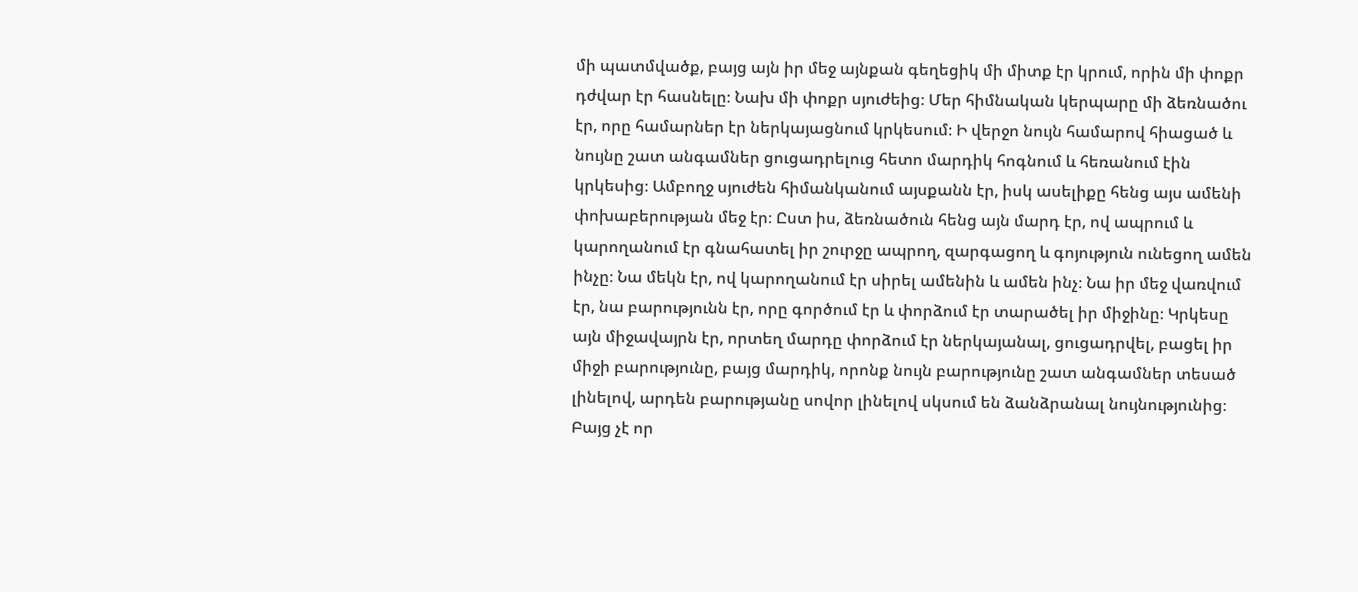մի պատմվածք, բայց այն իր մեջ այնքան գեղեցիկ մի միտք էր կրում, որին մի փոքր դժվար էր հասնելը։ Նախ մի փոքր սյուժեից։ Մեր հիմնական կերպարը մի ձեռնածու էր, որը համարներ էր ներկայացնում կրկեսում։ Ի վերջո նույն համարով հիացած և նույնը շատ անգամներ ցուցադրելուց հետո մարդիկ հոգնում և հեռանում էին կրկեսից։ Ամբողջ սյուժեն հիմանկանում այսքանն էր, իսկ ասելիքը հենց այս ամենի փոխաբերության մեջ էր։ Ըստ իս, ձեռնածուն հենց այն մարդ էր, ով ապրում և կարողանում էր գնահատել իր շուրջը ապրող, զարգացող և գոյություն ունեցող ամեն ինչը։ Նա մեկն էր, ով կարողանում էր սիրել ամենին և ամեն ինչ։ Նա իր մեջ վառվում էր, նա բարությունն էր, որը գործում էր և փորձում էր տարածել իր միջինը։ Կրկեսը այն միջավայրն էր, որտեղ մարդը փորձում էր ներկայանալ, ցուցադրվել, բացել իր միջի բարությունը, բայց մարդիկ, որոնք նույն բարությունը շատ անգամներ տեսած լինելով, արդեն բարությանը սովոր լինելով սկսում են ձանձրանալ նույնությունից։ Բայց չէ որ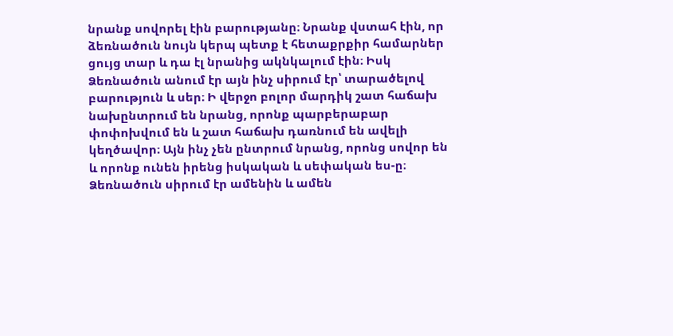նրանք սովորել էին բարությանը։ Նրանք վստահ էին, որ ձեռնածուն նույն կերպ պետք է հետաքրքիր համարներ ցույց տար և դա էլ նրանից ակնկալում էին։ Իսկ Ձեռնածուն անում էր այն ինչ սիրում էր՝ տարածելով բարություն և սեր։ Ի վերջո բոլոր մարդիկ շատ հաճախ նախընտրում են նրանց, որոնք պարբերաբար փոփոխվում են և շատ հաճախ դառնում են ավելի կեղծավոր։ Այն ինչ չեն ընտրում նրանց, որոնց սովոր են և որոնք ունեն իրենց իսկական և սեփական ես-ը։ Ձեռնածուն սիրում էր ամենին և ամեն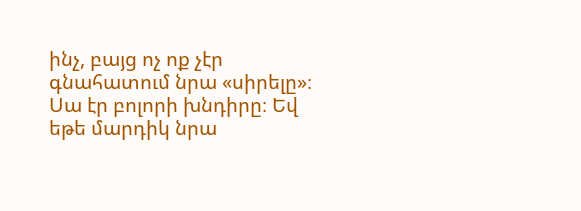ինչ, բայց ոչ ոք չէր գնահատում նրա «սիրելը»։ Սա էր բոլորի խնդիրը։ Եվ եթե մարդիկ նրա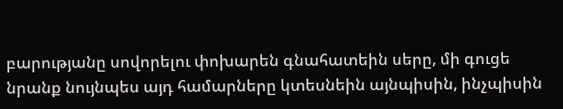բարությանը սովորելու փոխարեն գնահատեին սերը, մի գուցե նրանք նույնպես այդ համարները կտեսնեին այնպիսին, ինչպիսին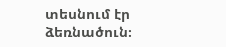տեսնում էր ձեռնածուն։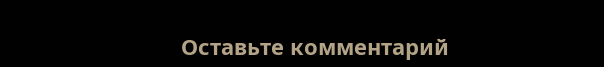Оставьте комментарий